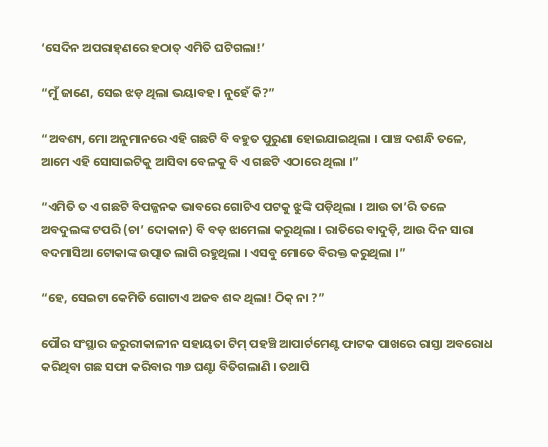‘ସେଦିନ ଅପରାହ୍‌ଣରେ ହଠାତ୍‌ ଏମିତି ଘଟିଗଲା!’

“ମୁଁ ଜାଣେ, ସେଇ ଝଡ଼ ଥିଲା ଭୟାବହ । ନୁହେଁ କି?”

“ଅବଶ୍ୟ, ମୋ ଅନୁମାନରେ ଏହି ଗଛଟି ବି ବହୁତ ପୁରୁଣା ହୋଇଯାଇଥିଲା । ପାଞ୍ଚ ଦଶନ୍ଧି ତଳେ, ଆମେ ଏହି ସୋସାଇଟିକୁ ଆସିବା ବେଳକୁ ବି ଏ ଗଛଟି ଏଠାରେ ଥିଲା ।”

“ଏମିତି ତ ଏ ଗଛଟି ବିପଜ୍ଜନକ ଭାବରେ ଗୋଟିଏ ପଟକୁ ଝୁଙ୍କି ପଡ଼ିଥିଲା । ଆଉ ତା’ରି ତଳେ ଅବଦୁଲଙ୍କ ଟପରି (ଚା’ ଦୋକାନ) ବି ବଡ଼ ଝାମେଲା କରୁଥିଲା । ରାତିରେ ବାଦୁଡ଼ି, ଆଉ ଦିନ ସାରା ବଦମାସିଆ ଟୋକାଙ୍କ ଉତ୍ପାତ ଲାଗି ରହୁଥିଲା । ଏସବୁ ମୋତେ ବିରକ୍ତ କରୁଥିଲା ।”

“ହେ, ସେଇଟା କେମିତି ଗୋଟାଏ ଅଜବ ଶବ୍ଦ ଥିଲା! ଠିକ୍‌ ନା ?”

ପୌର ସଂସ୍ଥାର ଜରୁରୀକାଳୀନ ସହାୟତା ଟିମ୍‌ ପହଞ୍ଚି ଆପାର୍ଟମେଣ୍ଟ ଫାଟକ ପାଖରେ ରାସ୍ତା ଅବରୋଧ କରିଥିବା ଗଛ ସଫା କରିବାର ୩୬ ଘଣ୍ଟା ବିତିଗଲାଣି । ତଥାପି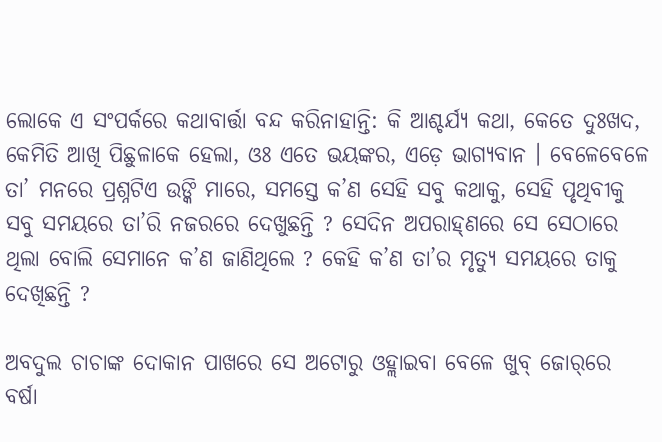ଲୋକେ ଏ ସଂପର୍କରେ କଥାବାର୍ତ୍ତା ବନ୍ଦ କରିନାହାନ୍ତି: କି ଆଶ୍ଚର୍ଯ୍ୟ କଥା, କେତେ ଦୁଃଖଦ, କେମିତି ଆଖି ପିଛୁଳାକେ ହେଲା, ଓଃ ଏତେ ଭୟଙ୍କର, ଏଡ଼େ ଭାଗ୍ୟବାନ । ବେଳେବେଳେ ତା’ ମନରେ ପ୍ରଶ୍ନଟିଏ ଉଙ୍କି ମାରେ, ସମସ୍ତେ କ’ଣ ସେହି ସବୁ କଥାକୁ, ସେହି ପୃଥିବୀକୁ ସବୁ ସମୟରେ ତା’ରି ନଜରରେ ଦେଖୁଛନ୍ତି ? ସେଦିନ ଅପରାହ୍‌ଣରେ ସେ ସେଠାରେ ଥିଲା ବୋଲି ସେମାନେ କ’ଣ ଜାଣିଥିଲେ ? କେହି କ’ଣ ତା’ର ମୃତ୍ୟୁ ସମୟରେ ତାକୁ ଦେଖିଛନ୍ତି ?

ଅବଦୁଲ ଚାଚାଙ୍କ ଦୋକାନ ପାଖରେ ସେ ଅଟୋରୁ ଓହ୍ଲାଇବା ବେଳେ ଖୁବ୍‌ ଜୋର୍‌ରେ ବର୍ଷା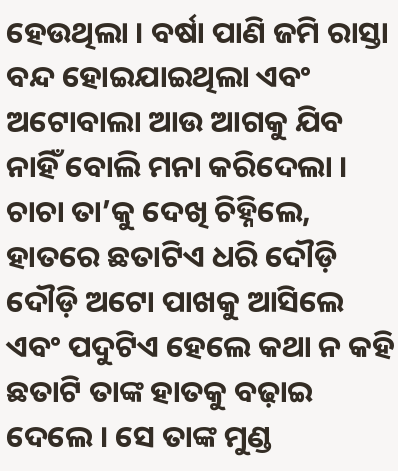ହେଉଥିଲା । ବର୍ଷା ପାଣି ଜମି ରାସ୍ତା ବନ୍ଦ ହୋଇଯାଇଥିଲା ଏବଂ ଅଟୋବାଲା ଆଉ ଆଗକୁ ଯିବ ନାହିଁ ବୋଲି ମନା କରିଦେଲା । ଚାଚା ତା’କୁ ଦେଖି ଚିହ୍ନିଲେ, ହାତରେ ଛତାଟିଏ ଧରି ଦୌଡ଼ି ଦୌଡ଼ି ଅଟୋ ପାଖକୁ ଆସିଲେ ଏବଂ ପଦୁଟିଏ ହେଲେ କଥା ନ କହି ଛତାଟି ତାଙ୍କ ହାତକୁ ବଢ଼ାଇ ଦେଲେ । ସେ ତାଙ୍କ ମୁଣ୍ଡ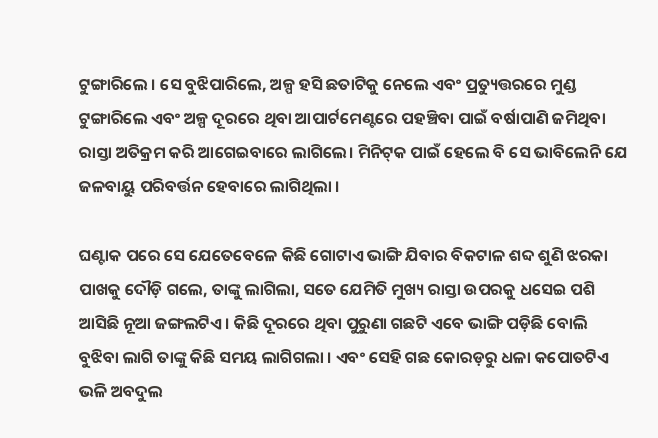ଟୁଙ୍ଗାରିଲେ । ସେ ବୁଝିପାରିଲେ, ଅଳ୍ପ ହସି ଛତାଟିକୁ ନେଲେ ଏବଂ ପ୍ରତ୍ୟୁତ୍ତରରେ ମୁଣ୍ଡ ଟୁଙ୍ଗାରିଲେ ଏବଂ ଅଳ୍ପ ଦୂରରେ ଥିବା ଆପାର୍ଟମେଣ୍ଟରେ ପହଞ୍ଚିବା ପାଇଁ ବର୍ଷାପାଣି ଜମିଥିବା ରାସ୍ତା ଅତିକ୍ରମ କରି ଆଗେଇବାରେ ଲାଗିଲେ। ମିନିଟ୍‌କ ପାଇଁ ହେଲେ ବି ସେ ଭାବିଲେନି ଯେ ଜଳବାୟୁ ପରିବର୍ତ୍ତନ ହେବାରେ ଲାଗିଥିଲା ।

ଘଣ୍ଟାକ ପରେ ସେ ଯେତେବେଳେ କିଛି ଗୋଟାଏ ଭାଙ୍ଗି ଯିବାର ବିକଟାଳ ଶବ୍ଦ ଶୁଣି ଝରକା ପାଖକୁ ଦୌଡ଼ି ଗଲେ, ତାଙ୍କୁ ଲାଗିଲା, ସତେ ଯେମିତି ମୁଖ୍ୟ ରାସ୍ତା ଉପରକୁ ଧସେଇ ପଶି ଆସିଛି ନୂଆ ଜଙ୍ଗଲଟିଏ । କିଛି ଦୂରରେ ଥିବା ପୁରୁଣା ଗଛଟି ଏବେ ଭାଙ୍ଗି ପଡ଼ିଛି ବୋଲି ବୁଝିବା ଲାଗି ତାଙ୍କୁ କିଛି ସମୟ ଲାଗିଗଲା । ଏବଂ ସେହି ଗଛ କୋରଡ଼ରୁ ଧଳା କପୋତଟିଏ ଭଳି ଅବଦୁଲ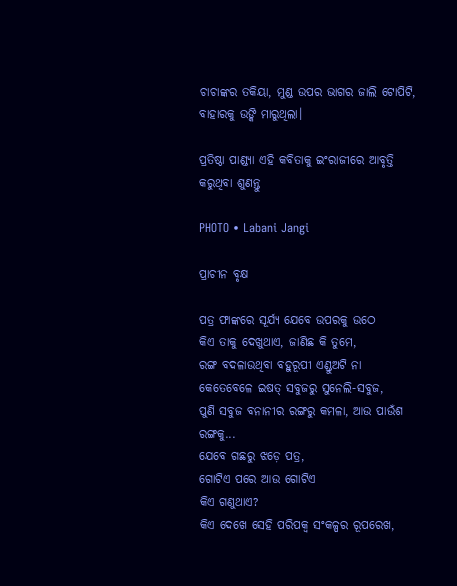ଚାଚାଙ୍କର ତକିୟା, ମୁଣ୍ଡ ଉପର ଭାଗର ଜାଲି ଟୋପିଟି, ବାହାରକୁ ଉଙ୍କି ମାରୁଥିଲା।

ପ୍ରତିଷ୍ଠା ପାଣ୍ଡ୍ୟା ଏହି କବିତାକୁ ଇଂରାଜୀରେ ଆବୃତ୍ତି କରୁଥିବା ଶୁଣନ୍ତୁ

PHOTO • Labani Jangi

ପ୍ରାଚୀନ ବୃକ୍ଷ

ପତ୍ର ଫାଙ୍କରେ ସୂର୍ଯ୍ୟ ଯେବେ ଉପରକୁ ଉଠେ
କିଏ ତାକୁ ଦେଖୁଥାଏ, ଜାଣିଛ କି ତୁମେ,
ରଙ୍ଗ ବଦଳାଉଥିବା ବହୁରୂପୀ ଏଣ୍ଡୁଅଟି ନା
କେତେବେଳେ ଇଷତ୍‌ ସବୁଜରୁ ସୁନେଲି-ସବୁଜ,
ପୁଣି ସବୁଜ ବନାନୀର ରଙ୍ଗରୁ କମଳା, ଆଉ ପାଉଁଶ ରଙ୍ଗକୁ...
ଯେବେ ଗଛରୁ ଝଡ଼େ ପତ୍ର,
ଗୋଟିଏ ପରେ ଆଉ ଗୋଟିଏ
କିଏ ଗଣୁଥାଏ?
କିଏ ଦେଖେ ସେହି ପରିପକ୍ୱ ସଂକଳ୍ପର ରୂପରେଖ,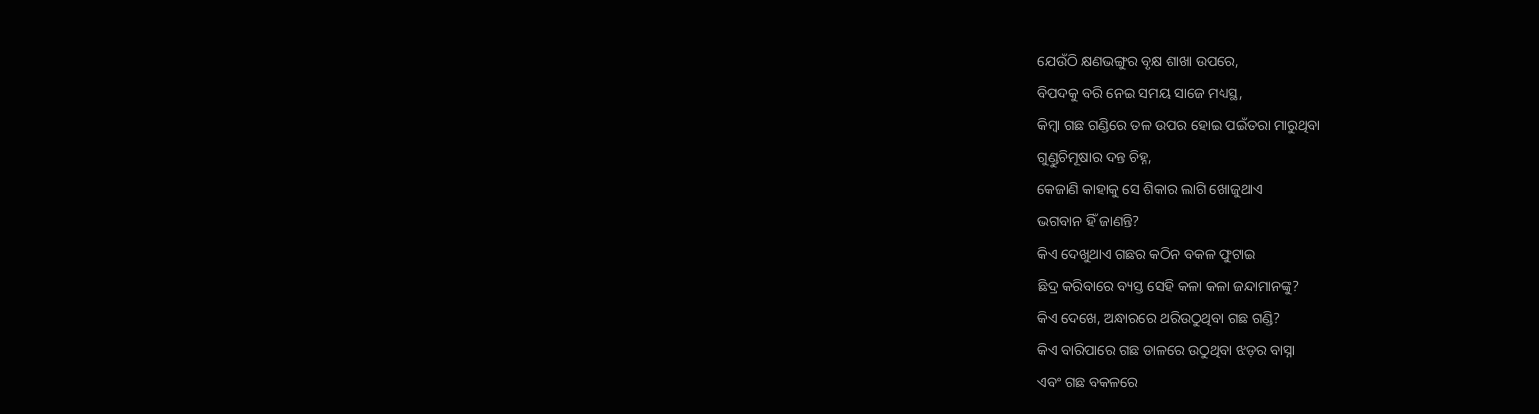ଯେଉଁଠି କ୍ଷଣଭଙ୍ଗୁର ବୃକ୍ଷ ଶାଖା ଉପରେ,
ବିପଦକୁ ବରି ନେଇ ସମୟ ସାଜେ ମଧ୍ୟସ୍ଥ,
କିମ୍ବା ଗଛ ଗଣ୍ଡିରେ ତଳ ଉପର ହୋଇ ପଇଁତରା ମାରୁଥିବା
ଗୁଣ୍ଡୁଚିମୂଷାର ଦନ୍ତ ଚିହ୍ନ,
କେଜାଣି କାହାକୁ ସେ ଶିକାର ଲାଗି ଖୋଜୁଥାଏ
ଭଗବାନ ହିଁ ଜାଣନ୍ତି?
କିଏ ଦେଖୁଥାଏ ଗଛର କଠିନ ବକଳ ଫୁଟାଇ
ଛିଦ୍ର କରିବାରେ ବ୍ୟସ୍ତ ସେହି କଳା କଳା ଜନ୍ଦାମାନଙ୍କୁ?
କିଏ ଦେଖେ, ଅନ୍ଧାରରେ ଥରିଉଠୁଥିବା ଗଛ ଗଣ୍ଡି?
କିଏ ବାରିପାରେ ଗଛ ଡାଳରେ ଉଠୁଥିବା ଝଡ଼ର ବାସ୍ନା
ଏବଂ ଗଛ ବକଳରେ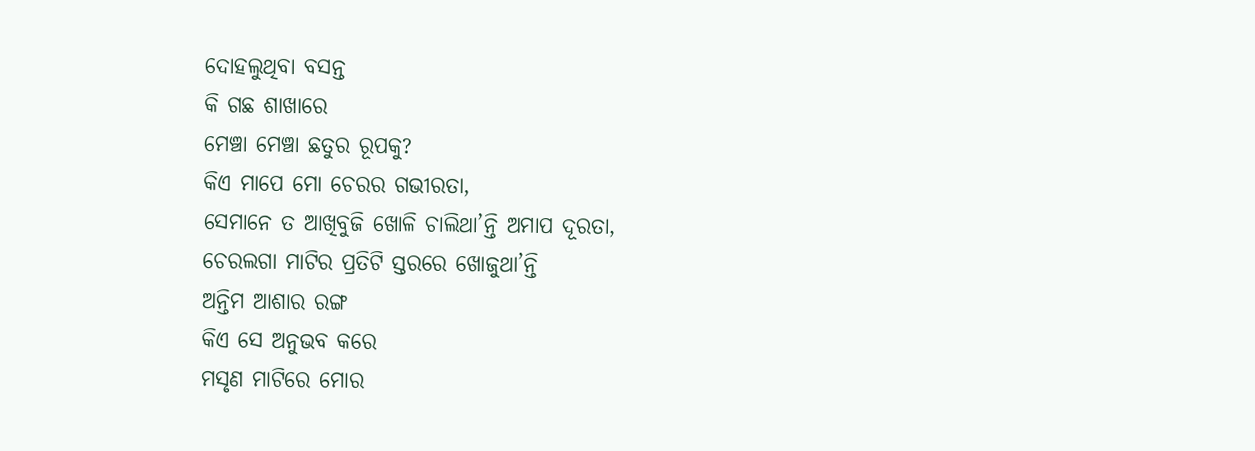ଦୋହଲୁଥିବା ବସନ୍ତ
କି ଗଛ ଶାଖାରେ
ମେଞ୍ଚା ମେଞ୍ଚା ଛତୁର ରୂପକୁ?
କିଏ ମାପେ ମୋ ଚେରର ଗଭୀରତା,
ସେମାନେ ତ ଆଖିବୁଜି ଖୋଳି ଚାଲିଥା’ନ୍ତି ଅମାପ ଦୂରତା,
ଚେରଲଗା ମାଟିର ପ୍ରତିଟି ସ୍ତରରେ ଖୋଜୁଥା’ନ୍ତି
ଅନ୍ତିମ ଆଶାର ରଙ୍ଗ
କିଏ ସେ ଅନୁଭବ କରେ
ମସୃଣ ମାଟିରେ ମୋର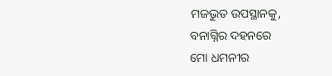ମଜଭୁତ ଉପସ୍ଥାନକୁ,
ବନାଗ୍ନିର ଦହନରେ
ମୋ ଧମନୀର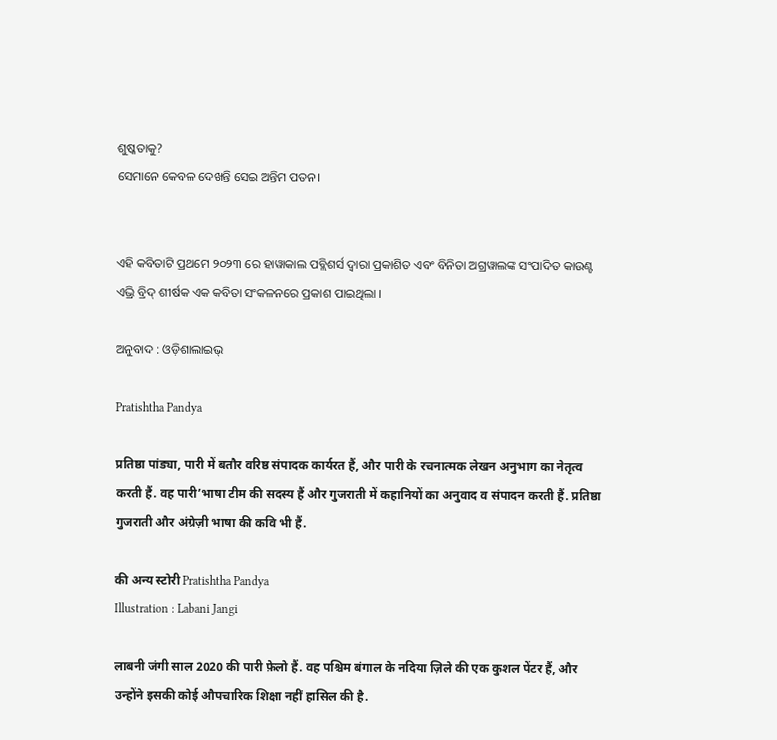ଶୁଷ୍କତାକୁ?
ସେମାନେ କେବଳ ଦେଖନ୍ତି ସେଇ ଅନ୍ତିମ ପତନ।


ଏହି କବିତାଟି ପ୍ରଥମେ ୨୦୨୩ ରେ ହାୱାକାଲ ପବ୍ଲିଶର୍ସ ଦ୍ୱାରା ପ୍ରକାଶିତ ଏବଂ ବିନିତା ଅଗ୍ରୱାଲଙ୍କ ସଂପାଦିତ କାଉଣ୍ଟ ଏଭ୍ରି ବ୍ରିଦ୍‌ ଶୀର୍ଷକ ଏକ କବିତା ସଂକଳନରେ ପ୍ରକାଶ ପାଇଥିଲା ।

ଅନୁବାଦ : ଓଡ଼ିଶାଲାଇଭ୍‍

Pratishtha Pandya

प्रतिष्ठा पांड्या, पारी में बतौर वरिष्ठ संपादक कार्यरत हैं, और पारी के रचनात्मक लेखन अनुभाग का नेतृत्व करती हैं. वह पारी’भाषा टीम की सदस्य हैं और गुजराती में कहानियों का अनुवाद व संपादन करती हैं. प्रतिष्ठा गुजराती और अंग्रेज़ी भाषा की कवि भी हैं.

की अन्य स्टोरी Pratishtha Pandya
Illustration : Labani Jangi

लाबनी जंगी साल 2020 की पारी फ़ेलो हैं. वह पश्चिम बंगाल के नदिया ज़िले की एक कुशल पेंटर हैं, और उन्होंने इसकी कोई औपचारिक शिक्षा नहीं हासिल की है.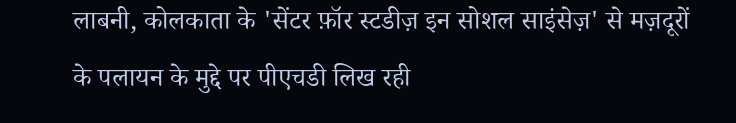लाबनी, कोलकाता के 'सेंटर फ़ॉर स्टडीज़ इन सोशल साइंसेज़' से मज़दूरों के पलायन के मुद्दे पर पीएचडी लिख रही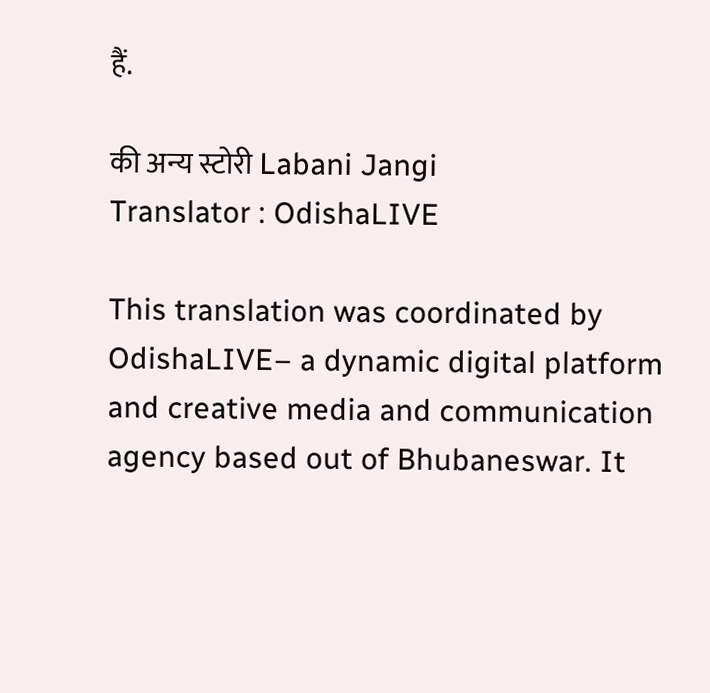हैं.

की अन्य स्टोरी Labani Jangi
Translator : OdishaLIVE

This translation was coordinated by OdishaLIVE– a dynamic digital platform and creative media and communication agency based out of Bhubaneswar. It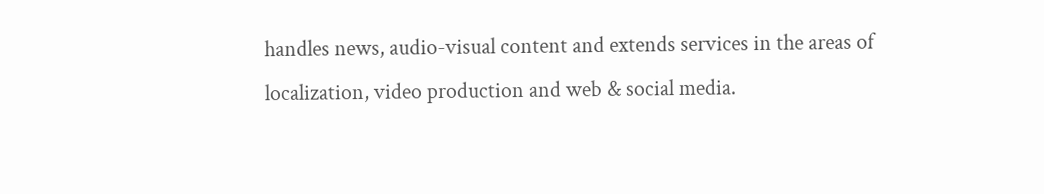handles news, audio-visual content and extends services in the areas of localization, video production and web & social media.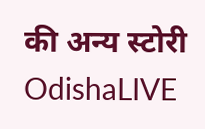की अन्य स्टोरी OdishaLIVE